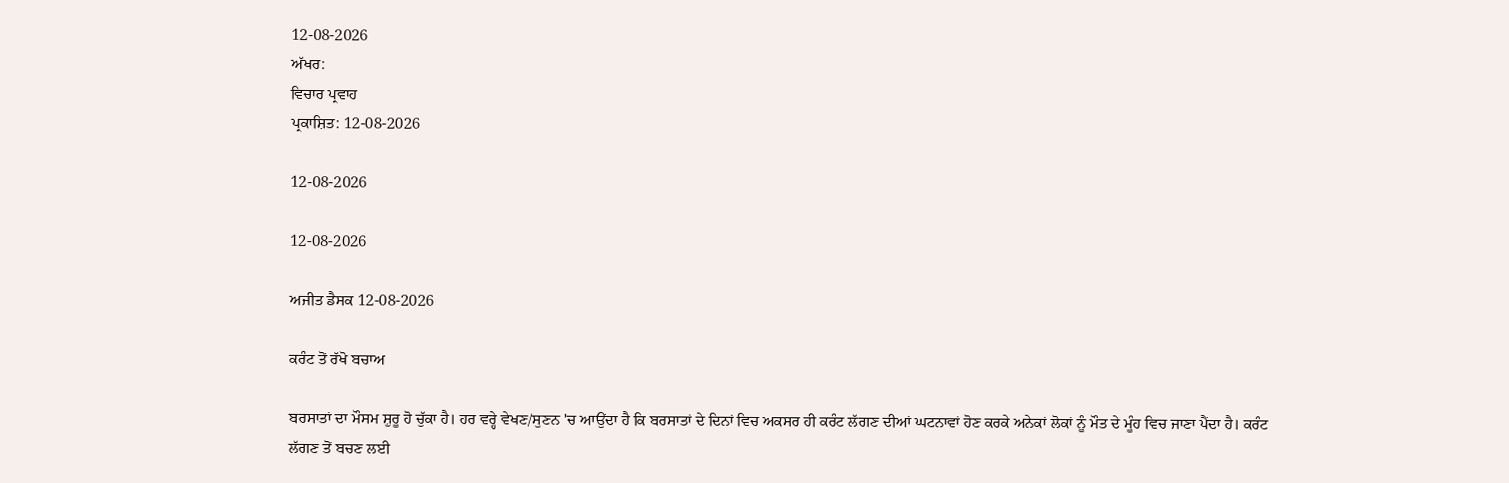12-08-2026
ਅੱਖਰ:
ਵਿਚਾਰ ਪ੍ਰਵਾਹ
ਪ੍ਰਕਾਸ਼ਿਤ: 12-08-2026

12-08-2026

12-08-2026

ਅਜੀਤ ਡੈਸਕ 12-08-2026

ਕਰੰਟ ਤੋਂ ਰੱਖੋ ਬਚਾਅ

ਬਰਸਾਤਾਂ ਦਾ ਮੌਸਮ ਸ਼ੁਰੂ ਹੋ ਚੁੱਕਾ ਹੈ। ਹਰ ਵਰ੍ਹੇ ਵੇਖਣ/ਸੁਣਨ 'ਚ ਆਉਂਦਾ ਹੈ ਕਿ ਬਰਸਾਤਾਂ ਦੇ ਦਿਨਾਂ ਵਿਚ ਅਕਸਰ ਹੀ ਕਰੰਟ ਲੱਗਣ ਦੀਆਂ ਘਟਨਾਵਾਂ ਹੋਣ ਕਰਕੇ ਅਨੇਕਾਂ ਲੋਕਾਂ ਨੂੰ ਮੌਤ ਦੇ ਮੂੰਹ ਵਿਚ ਜਾਣਾ ਪੈਂਦਾ ਹੈ। ਕਰੰਟ ਲੱਗਣ ਤੋਂ ਬਚਣ ਲਈ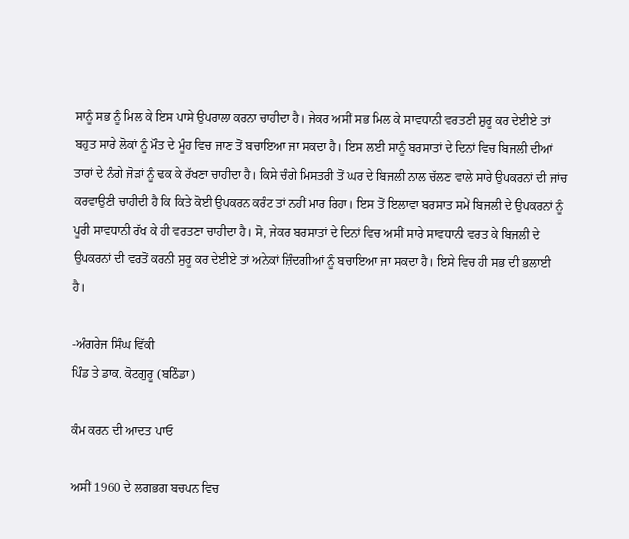ਸਾਨੂੰ ਸਭ ਨੂੰ ਮਿਲ ਕੇ ਇਸ ਪਾਸੇ ਉਪਰਾਲਾ ਕਰਨਾ ਚਾਹੀਦਾ ਹੈ। ਜੇਕਰ ਅਸੀਂ ਸਭ ਮਿਲ ਕੇ ਸਾਵਧਾਨੀ ਵਰਤਣੀ ਸ਼ੁਰੂ ਕਰ ਦੇਈਏ ਤਾਂ ਬਹੁਤ ਸਾਰੇ ਲੋਕਾਂ ਨੂੰ ਮੌਤ ਦੇ ਮੂੰਹ ਵਿਚ ਜਾਣ ਤੋਂ ਬਚਾਇਆ ਜਾ ਸਕਦਾ ਹੈ। ਇਸ ਲਈ ਸਾਨੂੰ ਬਰਸਾਤਾਂ ਦੇ ਦਿਨਾਂ ਵਿਚ ਬਿਜਲੀ ਦੀਆਂ ਤਾਰਾਂ ਦੇ ਨੰਗੇ ਜੋੜਾਂ ਨੂੰ ਢਕ ਕੇ ਰੱਖਣਾ ਚਾਹੀਦਾ ਹੈ। ਕਿਸੇ ਚੰਗੇ ਮਿਸਤਰੀ ਤੋਂ ਘਰ ਦੇ ਬਿਜਲੀ ਨਾਲ ਚੱਲਣ ਵਾਲੇ ਸਾਰੇ ਉਪਕਰਨਾਂ ਦੀ ਜਾਂਚ ਕਰਵਾਉਣੀ ਚਾਹੀਦੀ ਹੈ ਕਿ ਕਿਤੇ ਕੋਈ ਉਪਕਰਨ ਕਰੰਟ ਤਾਂ ਨਹੀਂ ਮਾਰ ਰਿਹਾ। ਇਸ ਤੋਂ ਇਲਾਵਾ ਬਰਸਾਤ ਸਮੇਂ ਬਿਜਲੀ ਦੇ ਉਪਕਰਨਾਂ ਨੂੰ ਪੂਰੀ ਸਾਵਧਾਨੀ ਰੱਖ ਕੇ ਹੀ ਵਰਤਣਾ ਚਾਹੀਦਾ ਹੈ। ਸੋ, ਜੇਕਰ ਬਰਸਾਤਾਂ ਦੇ ਦਿਨਾਂ ਵਿਚ ਅਸੀਂ ਸਾਰੇ ਸਾਵਧਾਨੀ ਵਰਤ ਕੇ ਬਿਜਲੀ ਦੇ ਉਪਕਰਨਾਂ ਦੀ ਵਰਤੋਂ ਕਰਨੀ ਸੁਰੂ ਕਰ ਦੇਈਏ ਤਾਂ ਅਨੇਕਾਂ ਜ਼ਿੰਦਗੀਆਂ ਨੂੰ ਬਚਾਇਆ ਜਾ ਸਕਦਾ ਹੈ। ਇਸੇ ਵਿਚ ਹੀ ਸਭ ਦੀ ਭਲਾਈ ਹੈ।

-ਅੰਗਰੇਜ ਸਿੰਘ ਵਿੱਕੀ
ਪਿੰਡ ਤੇ ਡਾਕ. ਕੋਟਗੁਰੂ (ਬਠਿੰਡਾ)

ਕੰਮ ਕਰਨ ਦੀ ਆਦਤ ਪਾਓ

ਅਸੀਂ 1960 ਦੇ ਲਗਭਗ ਬਚਪਨ ਵਿਚ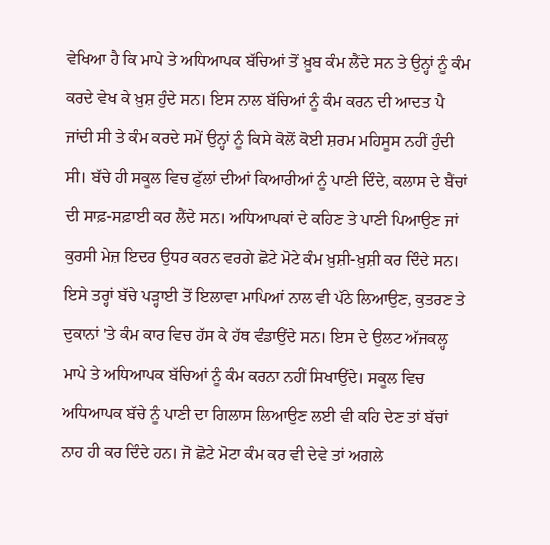ਵੇਖਿਆ ਹੈ ਕਿ ਮਾਪੇ ਤੇ ਅਧਿਆਪਕ ਬੱਚਿਆਂ ਤੋਂ ਖ਼ੂਬ ਕੰਮ ਲੈਂਦੇ ਸਨ ਤੇ ਉਨ੍ਹਾਂ ਨੂੰ ਕੰਮ ਕਰਦੇ ਵੇਖ ਕੇ ਖ਼ੁਸ਼ ਹੁੰਦੇ ਸਨ। ਇਸ ਨਾਲ ਬੱਚਿਆਂ ਨੂੰ ਕੰਮ ਕਰਨ ਦੀ ਆਦਤ ਪੈ ਜਾਂਦੀ ਸੀ ਤੇ ਕੰਮ ਕਰਦੇ ਸਮੇਂ ਉਨ੍ਹਾਂ ਨੂੰ ਕਿਸੇ ਕੋਲੋਂ ਕੋਈ ਸ਼ਰਮ ਮਹਿਸੂਸ ਨਹੀਂ ਹੁੰਦੀ ਸੀ। ਬੱਚੇ ਹੀ ਸਕੂਲ ਵਿਚ ਫੁੱਲਾਂ ਦੀਆਂ ਕਿਆਰੀਆਂ ਨੂੰ ਪਾਣੀ ਦਿੰਦੇ, ਕਲਾਸ ਦੇ ਬੈਂਚਾਂ ਦੀ ਸਾਫ਼-ਸਫ਼ਾਈ ਕਰ ਲੈਂਦੇ ਸਨ। ਅਧਿਆਪਕਾਂ ਦੇ ਕਹਿਣ ਤੇ ਪਾਣੀ ਪਿਆਉਣ ਜਾਂ ਕੁਰਸੀ ਮੇਜ਼ ਇਦਰ ਉਧਰ ਕਰਨ ਵਰਗੇ ਛੋਟੇ ਮੋਟੇ ਕੰਮ ਖ਼ੁਸ਼ੀ-ਖ਼ੁਸ਼ੀ ਕਰ ਦਿੰਦੇ ਸਨ। ਇਸੇ ਤਰ੍ਹਾਂ ਬੱਚੇ ਪੜ੍ਹਾਈ ਤੋਂ ਇਲਾਵਾ ਮਾਪਿਆਂ ਨਾਲ ਵੀ ਪੱਠੇ ਲਿਆਉਣ, ਕੁਤਰਣ ਤੇ ਦੁਕਾਨਾਂ 'ਤੇ ਕੰਮ ਕਾਰ ਵਿਚ ਹੱਸ ਕੇ ਹੱਥ ਵੰਡਾਉਂਦੇ ਸਨ। ਇਸ ਦੇ ਉਲਟ ਅੱਜਕਲ੍ਹ ਮਾਪੇ ਤੇ ਅਧਿਆਪਕ ਬੱਚਿਆਂ ਨੂੰ ਕੰਮ ਕਰਨਾ ਨਹੀਂ ਸਿਖਾਉਂਦੇ। ਸਕੂਲ ਵਿਚ ਅਧਿਆਪਕ ਬੱਚੇ ਨੂੰ ਪਾਣੀ ਦਾ ਗਿਲਾਸ ਲਿਆਉਣ ਲਈ ਵੀ ਕਹਿ ਦੇਣ ਤਾਂ ਬੱਚਾਂ ਨਾਹ ਹੀ ਕਰ ਦਿੰਦੇ ਹਨ। ਜੋ ਛੋਟੇ ਮੋਟਾ ਕੰਮ ਕਰ ਵੀ ਦੇਵੇ ਤਾਂ ਅਗਲੇ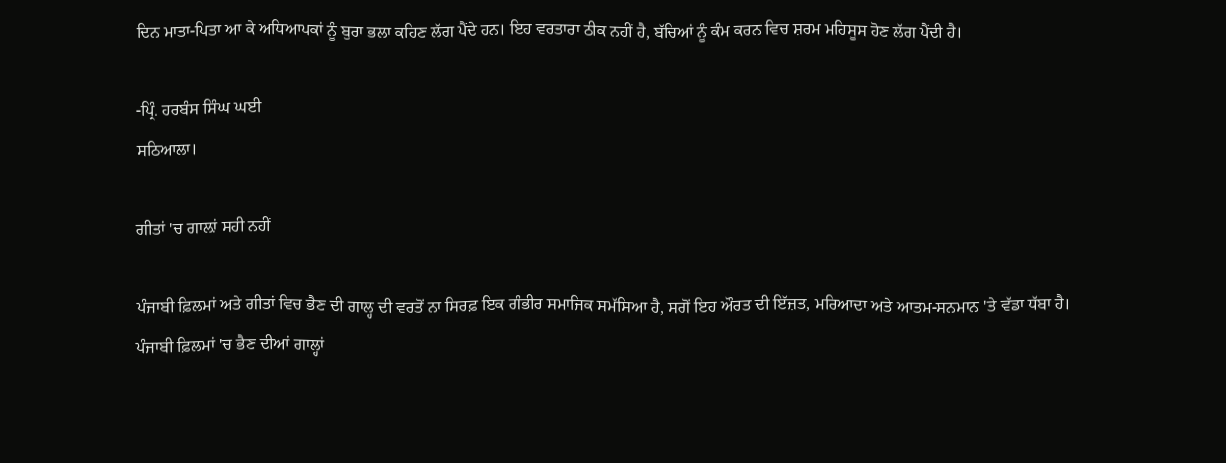ਦਿਨ ਮਾਤਾ-ਪਿਤਾ ਆ ਕੇ ਅਧਿਆਪਕਾਂ ਨੂੰ ਬੁਰਾ ਭਲਾ ਕਹਿਣ ਲੱਗ ਪੈਂਦੇ ਹਨ। ਇਹ ਵਰਤਾਰਾ ਠੀਕ ਨਹੀਂ ਹੈ, ਬੱਚਿਆਂ ਨੂੰ ਕੰਮ ਕਰਨ ਵਿਚ ਸ਼ਰਮ ਮਹਿਸੂਸ ਹੋਣ ਲੱਗ ਪੈਂਦੀ ਹੈ।

-ਪ੍ਰਿੰ. ਹਰਬੰਸ ਸਿੰਘ ਘਈ
ਸਠਿਆਲਾ।

ਗੀਤਾਂ 'ਚ ਗਾਲ਼ਾਂ ਸਹੀ ਨਹੀਂ

ਪੰਜਾਬੀ ਫ਼ਿਲਮਾਂ ਅਤੇ ਗੀਤਾਂ ਵਿਚ ਭੈਣ ਦੀ ਗਾਲ੍ਹ ਦੀ ਵਰਤੋਂ ਨਾ ਸਿਰਫ਼ ਇਕ ਗੰਭੀਰ ਸਮਾਜਿਕ ਸਮੱਸਿਆ ਹੈ, ਸਗੋਂ ਇਹ ਔਰਤ ਦੀ ਇੱਜ਼ਤ, ਮਰਿਆਦਾ ਅਤੇ ਆਤਮ-ਸਨਮਾਨ 'ਤੇ ਵੱਡਾ ਧੱਬਾ ਹੈ।
ਪੰਜਾਬੀ ਫ਼ਿਲਮਾਂ 'ਚ ਭੈਣ ਦੀਆਂ ਗਾਲ੍ਹਾਂ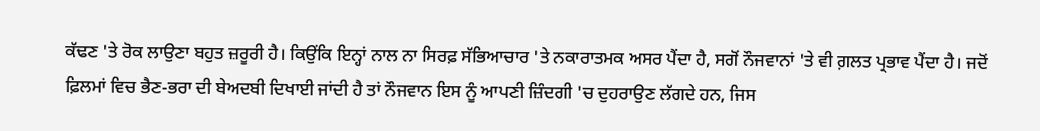ਕੱਢਣ 'ਤੇ ਰੋਕ ਲਾਉਣਾ ਬਹੁਤ ਜ਼ਰੂਰੀ ਹੈ। ਕਿਉਂਕਿ ਇਨ੍ਹਾਂ ਨਾਲ ਨਾ ਸਿਰਫ਼ ਸੱਭਿਆਚਾਰ 'ਤੇ ਨਕਾਰਾਤਮਕ ਅਸਰ ਪੈਂਦਾ ਹੈ, ਸਗੋਂ ਨੌਜਵਾਨਾਂ 'ਤੇ ਵੀ ਗ਼ਲਤ ਪ੍ਰਭਾਵ ਪੈਂਦਾ ਹੈ। ਜਦੋਂ ਫ਼ਿਲਮਾਂ ਵਿਚ ਭੈਣ-ਭਰਾ ਦੀ ਬੇਅਦਬੀ ਦਿਖਾਈ ਜਾਂਦੀ ਹੈ ਤਾਂ ਨੌਜਵਾਨ ਇਸ ਨੂੰ ਆਪਣੀ ਜ਼ਿੰਦਗੀ 'ਚ ਦੁਹਰਾਉਣ ਲੱਗਦੇ ਹਨ, ਜਿਸ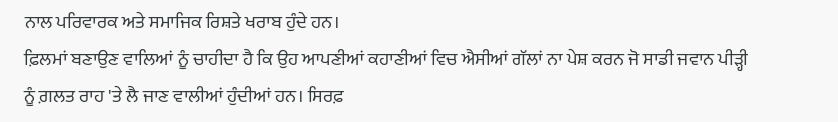ਨਾਲ ਪਰਿਵਾਰਕ ਅਤੇ ਸਮਾਜਿਕ ਰਿਸ਼ਤੇ ਖਰਾਬ ਹੁੰਦੇ ਹਨ।
ਫ਼ਿਲਮਾਂ ਬਣਾਉਣ ਵਾਲਿਆਂ ਨੂੰ ਚਾਹੀਦਾ ਹੈ ਕਿ ਉਹ ਆਪਣੀਆਂ ਕਹਾਣੀਆਂ ਵਿਚ ਐਸੀਆਂ ਗੱਲਾਂ ਨਾ ਪੇਸ਼ ਕਰਨ ਜੋ ਸਾਡੀ ਜਵਾਨ ਪੀੜ੍ਹੀ ਨੂੰ ਗ਼ਲਤ ਰਾਹ 'ਤੇ ਲੈ ਜਾਣ ਵਾਲੀਆਂ ਹੁੰਦੀਆਂ ਹਨ। ਸਿਰਫ਼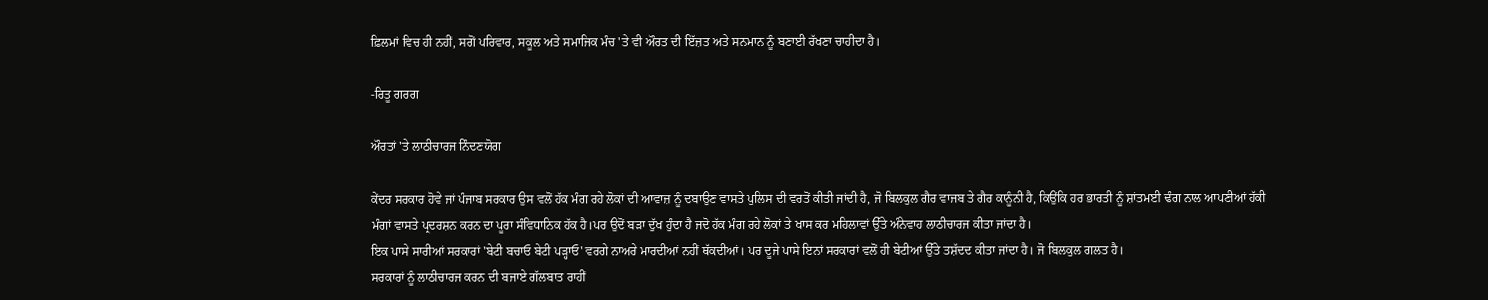ਫ਼ਿਲਮਾਂ ਵਿਚ ਹੀ ਨਹੀਂ, ਸਗੋਂ ਪਰਿਵਾਰ, ਸਕੂਲ ਅਤੇ ਸਮਾਜਿਕ ਮੰਚ 'ਤੇ ਵੀ ਔਰਤ ਦੀ ਇੱਜ਼ਤ ਅਤੇ ਸਨਮਾਨ ਨੂੰ ਬਣਾਈ ਰੱਖਣਾ ਚਾਹੀਦਾ ਹੈ।

-ਰਿਤੂ ਗਰਗ

ਔਰਤਾਂ 'ਤੇ ਲਾਠੀਚਾਰਜ ਨਿੰਦਣਯੋਗ

ਕੇਂਦਰ ਸਰਕਾਰ ਹੋਵੇ ਜਾਂ ਪੰਜਾਬ ਸਰਕਾਰ ਉਸ ਵਲੋਂ ਹੱਕ ਮੰਗ ਰਹੇ ਲੋਕਾਂ ਦੀ ਆਵਾਜ਼ ਨੂੰ ਦਬਾਉਣ ਵਾਸਤੇ ਪੁਲਿਸ ਦੀ ਵਰਤੋਂ ਕੀਤੀ ਜਾਂਦੀ ਹੈ, ਜੋ ਬਿਲਕੁਲ ਗੈਰ ਵਾਜਬ ਤੇ ਗੈਰ ਕਾਨੂੰਨੀ ਹੈ, ਕਿਉਂਕਿ ਹਰ ਭਾਰਤੀ ਨੂੰ ਸ਼ਾਂਤਮਈ ਢੰਗ ਨਾਲ ਆਪਣੀਆਂ ਹੱਕੀ ਮੰਗਾਂ ਵਾਸਤੇ ਪ੍ਰਦਰਸ਼ਨ ਕਰਨ ਦਾ ਪੂਰਾ ਸੰਵਿਧਾਨਿਕ ਹੱਕ ਹੈ।ਪਰ ਉਦੋਂ ਬੜਾ ਦੁੱਖ ਹੁੰਦਾ ਹੈ ਜਦੋ ਹੱਕ ਮੰਗ ਰਹੇ ਲੋਕਾਂ ਤੇ ਖਾਸ ਕਰ ਮਹਿਲਾਵਾਂ ਉੱਤੇ ਅੰਨੇਵਾਹ ਲਾਠੀਚਾਰਜ ਕੀਤਾ ਜਾਂਦਾ ਹੈ।
ਇਕ ਪਾਸੇ ਸਾਰੀਆਂ ਸਰਕਾਰਾਂ 'ਬੇਟੀ ਬਚਾਓ ਬੇਟੀ ਪੜ੍ਹਾਓ' ਵਰਗੇ ਨਾਅਰੇ ਮਾਰਦੀਆਂ ਨਹੀਂ ਥੱਕਦੀਆਂ। ਪਰ ਦੂਜੇ ਪਾਸੇ ਇਨਾਂ ਸਰਕਾਰਾਂ ਵਲੋਂ ਹੀ ਬੇਟੀਆਂ ਉੱਤੇ ਤਸ਼ੱਦਦ ਕੀਤਾ ਜਾਂਦਾ ਹੈ। ਜੋ ਬਿਲਕੁਲ ਗਲਤ ਹੈ।
ਸਰਕਾਰਾਂ ਨੂੰ ਲਾਠੀਚਾਰਜ ਕਰਨ ਦੀ ਬਜਾਏ ਗੱਲਬਾਤ ਰਾਹੀਂ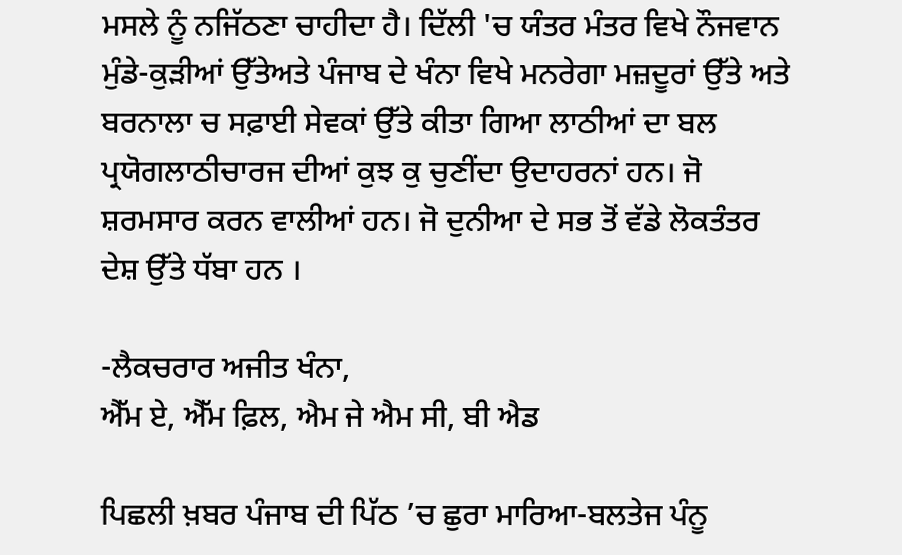ਮਸਲੇ ਨੂੰ ਨਜਿੱਠਣਾ ਚਾਹੀਦਾ ਹੈ। ਦਿੱਲੀ 'ਚ ਯੰਤਰ ਮੰਤਰ ਵਿਖੇ ਨੌਜਵਾਨ ਮੁੰਡੇ-ਕੁੜੀਆਂ ਉੱਤੇਅਤੇ ਪੰਜਾਬ ਦੇ ਖੰਨਾ ਵਿਖੇ ਮਨਰੇਗਾ ਮਜ਼ਦੂਰਾਂ ਉੱਤੇ ਅਤੇ ਬਰਨਾਲਾ ਚ ਸਫ਼ਾਈ ਸੇਵਕਾਂ ਉੱਤੇ ਕੀਤਾ ਗਿਆ ਲਾਠੀਆਂ ਦਾ ਬਲ ਪ੍ਰਯੋਗਲਾਠੀਚਾਰਜ ਦੀਆਂ ਕੁਝ ਕੁ ਚੁਣੀਂਦਾ ਉਦਾਹਰਨਾਂ ਹਨ। ਜੋ ਸ਼ਰਮਸਾਰ ਕਰਨ ਵਾਲੀਆਂ ਹਨ। ਜੋ ਦੁਨੀਆ ਦੇ ਸਭ ਤੋਂ ਵੱਡੇ ਲੋਕਤੰਤਰ ਦੇਸ਼ ਉੱਤੇ ਧੱਬਾ ਹਨ ।

-ਲੈਕਚਰਾਰ ਅਜੀਤ ਖੰਨਾ,
ਐੱਮ ਏ, ਐੱਮ ਫ਼ਿਲ, ਐਮ ਜੇ ਐਮ ਸੀ, ਬੀ ਐਡ

ਪਿਛਲੀ ਖ਼ਬਰ ਪੰਜਾਬ ਦੀ ਪਿੱਠ ’ਚ ਛੁਰਾ ਮਾਰਿਆ-ਬਲਤੇਜ ਪੰਨੂ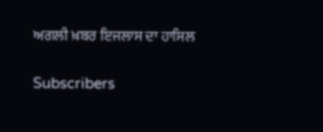ਅਗਲੀ ਖ਼ਬਰ ਇਜਲਾਸ ਦਾ ਹਾਸਿਲ

Subscribers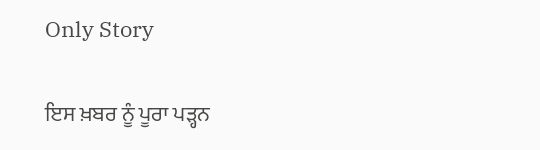Only Story

ਇਸ ਖ਼ਬਰ ਨੂੰ ਪੂਰਾ ਪੜ੍ਹਨ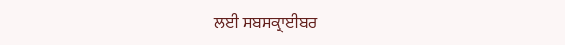ਲਈ ਸਬਸਕ੍ਰਾਈਬਰ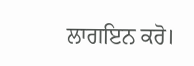ਲਾਗਇਨ ਕਰੋ।